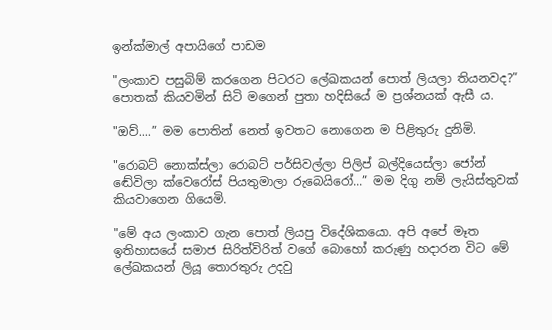ඉන්ක්මාල් අපායිගේ පාඩම

"ලංකාව පසුබිම් කරගෙන පිටරට ලේඛකයන් පොත් ලියලා තියනවද?” පොතක් කියවමින් සිටි මගෙන් පුතා හදිසියේ ම ප්‍රශ්නයක් ඇසී ය.

"ඔව්....” මම පොතින් නෙත් ඉවතට නොගෙන ම පිළිතුරු දුනිමි.

"රොබට් නොක්ස්ලා රොබට් පර්සිවල්ලා පිලිප් බල්දියෙස්ලා ජෝන් ඬේවිලා ක්වෙරෝස් පියතුමාලා රුබෙයිරෝ...” මම දිගු නම් ලැයිස්තුවක් කියවාගෙන ගියෙමි.

"මේ අය ලංකාව ගැන පොත් ලියපු විදේශිකයො. අපි අපේ මෑත ඉතිහාසයේ සමාජ සිරිත්විරිත් වගේ බොහෝ කරුණු හදාරන විට මේ ලේඛකයන් ලියූ තොරතුරු උදවු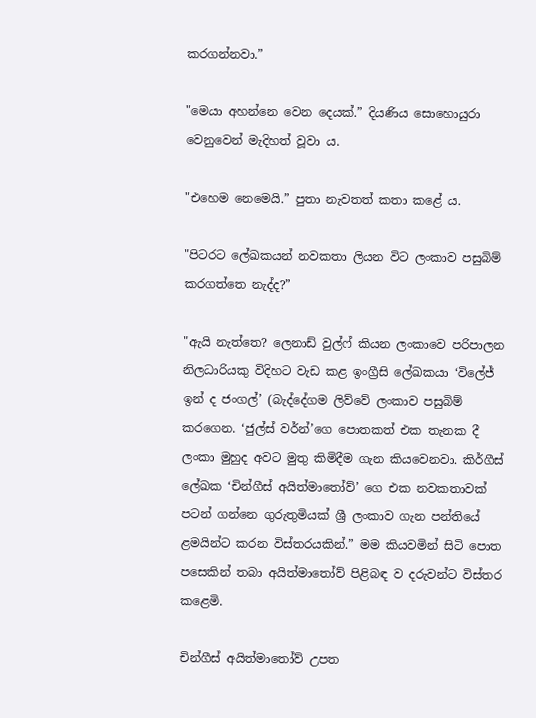කරගන්නවා.”

"මෙයා අහන්නෙ වෙන දෙයක්.” දියණිය සොහොයුරා වෙනුවෙන් මැදිහත් වූවා ය.

"එහෙම නෙමෙයි.” පුතා නැවතත් කතා කළේ ය.

"පිටරට ලේඛකයන් නවකතා ලියන විට ලංකාව පසුබිම් කරගත්තෙ නැද්ද?”

"ඇයි නැත්තෙ? ලෙනාඩ් වුල්ෆ් කියන ලංකාවෙ පරිපාලන නිලධාරියකු විදිහට වැඩ කළ ඉංග්‍රීසි ලේඛකයා ‘විලේජ් ඉන් ද ජංගල්’ (බැද්දේගම ලිව්වේ ලංකාව පසුබිම් කරගෙන. ‘ජුල්ස් වර්න්’ගෙ පොතකත් එක තැනක දී ලංකා මුහුද අවට මුතු කිමිදීම ගැන කියවෙනවා. කිර්ගීස් ලේඛක ‘චින්ගීස් අයිත්මාතෝව්’ ගෙ එක නවකතාවක් පටන් ගන්නෙ ගුරුතුමියක් ශ්‍රී ලංකාව ගැන පන්තියේ ළමයින්ට කරන විස්තරයකින්.” මම කියවමින් සිටි පොත පසෙකින් තබා අයිත්මාතෝව් පිළිබඳ ව දරුවන්ට විස්තර කළෙමි.

චින්ගීස් අයිත්මාතෝව් උපත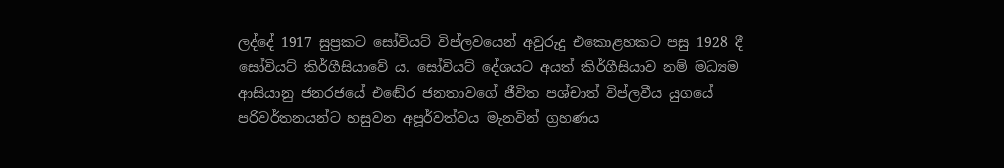ලද්දේ 1917 සුප්‍රකට සෝවියට් විප්ලවයෙන් අවුරුදු එකොළහකට පසු 1928 දී සෝවියට් කිර්ගීසියාවේ ය. සෝවියට් දේශයට අයත් කිර්ගීසියාව නම් මධ්‍යම ආසියානු ජනරජයේ එඬේර ජනතාවගේ ජීවිත පශ්චාත් විප්ලවීය යුගයේ පරිවර්තනයන්ට හසුවන අපූර්වත්වය මැනවින් ග්‍රහණය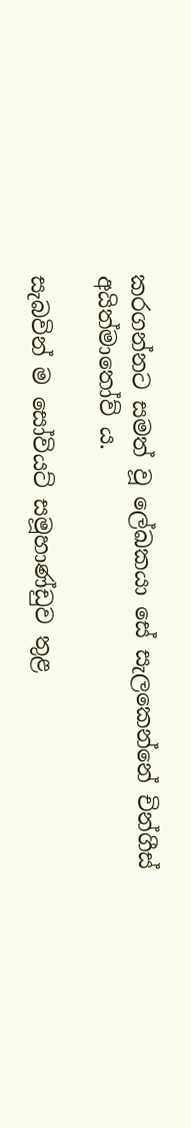කරගන්නට සමත් වූ ලේඛකයා සේ සැලකෙන්නේ චින්ගීස් අයිත්මාතෝව් ය.

සැබවින් ම සෝවියට් සමූහාණ්ඩුව තුළ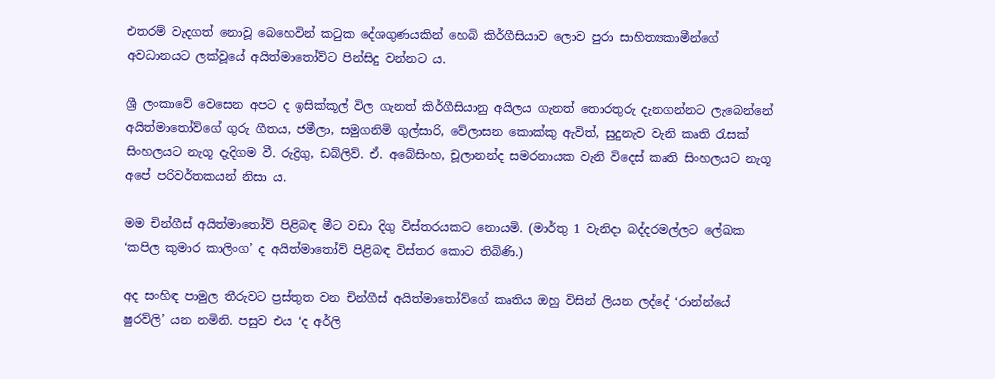එතරම් වැදගත් නොවූ බෙහෙවින් කටුක දේශගුණයකින් හෙබි කිර්ගීසියාව ලොව පුරා සාහිත්‍යකාමීන්ගේ අවධානයට ලක්වූයේ අයිත්මාතෝව්ට පින්සිදු වන්නට ය.

ශ්‍රී ලංකාවේ වෙසෙන අපට ද ඉසික්කූල් විල ගැනත් කිර්ගීසියානු අයිලය ගැනත් තොරතුරු දැනගන්නට ලැබෙන්නේ අයිත්මාතෝව්ගේ ගුරු ගීතය, ජමීලා, සමුගනිමි ගුල්සාරි, වේලාසන කොක්කු ඇවිත්, සුදුනැව වැනි කෘති රැසක් සිංහලයට නැගූ දැදිගම වී. රුද්‍රිගු, ඩබ්ලිව්. ඒ. අබේසිංහ, චූලානන්ද සමරනායක වැනි විදෙස් කෘති සිංහලයට නැගූ අපේ පරිවර්තකයන් නිසා ය.

මම චින්ගීස් අයිත්මාතෝව් පිළිබඳ මීට වඩා දිගු විස්තරයකට නොයමි. (මාර්තු 1 වැනිදා බද්දරමල්ලට ලේඛක ‘කපිල කුමාර කාලිංග’ ද අයිත්මාතෝව් පිළිබඳ විස්තර කොට තිබිණි.)

අද සංහිඳ පාමුල තීරුවට ප්‍රස්තුත වන චින්ගීස් අයිත්මාතෝව්ගේ කෘතිය ඔහු විසින් ලියන ලද්දේ ‘රාන්න්යේ ෂුරව්ලි’ යන නමිනි. පසුව එය ‘ද අර්ලි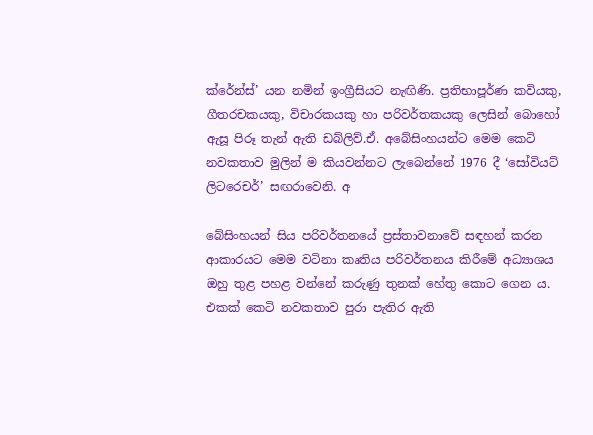ක්රේන්ස්’ යන නමින් ඉංග්‍රීසියට නැඟිණි. ප්‍රතිභාපූර්ණ කවියකු, ගීතරචකයකු, විචාරකයකු හා පරිවර්තකයකු ලෙසින් බොහෝ ඇසූ පිරූ තැන් ඇති ඩබ්ලිව්.ඒ. අබේසිංහයන්ට මෙම කෙටි නවකතාව මුලින් ම කියවන්නට ලැබෙන්නේ 1976 දී ‘සෝවියට් ලිටරෙචර්’ සඟරාවෙනි. අ

බේසිංහයන් සිය පරිවර්තනයේ ප්‍රස්තාවනාවේ සඳහන් කරන ආකාරයට මෙම වටිනා කෘතිය පරිවර්තනය කිරීමේ අධ්‍යාශය ඔහු තුළ පහළ වන්නේ කරුණු තුනක් හේතු කොට ගෙන ය. එකක් කෙටි නවකතාව පුරා පැතිර ඇති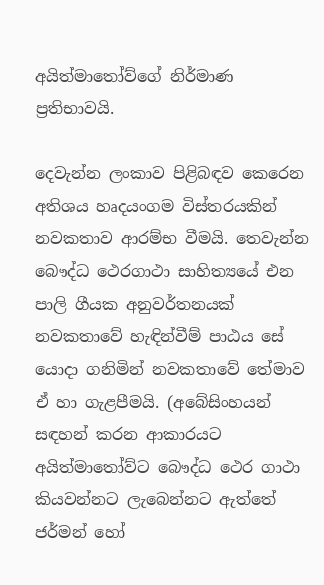අයිත්මාතෝව්ගේ නිර්මාණ ප්‍රතිභාවයි.

දෙවැන්න ලංකාව පිළිබඳව කෙරෙන අතිශය හෘදයංගම විස්තරයකින් නවකතාව ආරම්භ වීමයි. තෙවැන්න බෞද්ධ ථෙරගාථා සාහිත්‍යයේ එන පාලි ගීයක අනුවර්තනයක් නවකතාවේ හැඳින්වීම් පාඨය සේ යොදා ගනිමින් නවකතාවේ තේමාව ඒ හා ගැළපීමයි. (අබේසිංහයන් සඳහන් කරන ආකාරයට අයිත්මාතෝව්ට බෞද්ධ ථෙර ගාථා කියවන්නට ලැබෙන්නට ඇත්තේ ජර්මන් හෝ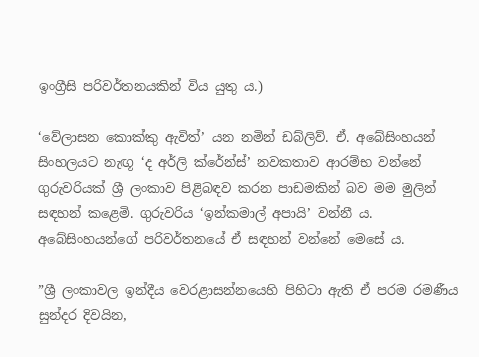ඉංග්‍රීසි පරිවර්තනයකින් විය යුතු ය.)

‘වේලාසන කොක්කු ඇවිත්’ යන නමින් ඩබ්ලිව්. ඒ. අබේසිංහයන් සිංහලයට නැඟූ ‘ද අර්ලි ක්රේන්ස්’ නවකතාව ආරම්භ වන්නේ ගුරුවරියක් ශ්‍රී ලංකාව පිළිබඳව කරන පාඩමකින් බව මම මුලින් සඳහන් කළෙමි. ගුරුවරිය ‘ඉන්කමාල් අපායි’ වන්නී ය. අබේසිංහයන්ගේ පරිවර්තනයේ ඒ සඳහන් වන්නේ මෙසේ ය.

”ශ්‍රී ලංකාවල ඉන්දීය වෙරළාසන්නයෙහි පිහිටා ඇති ඒ පරම රමණීය සුන්දර දිවයින,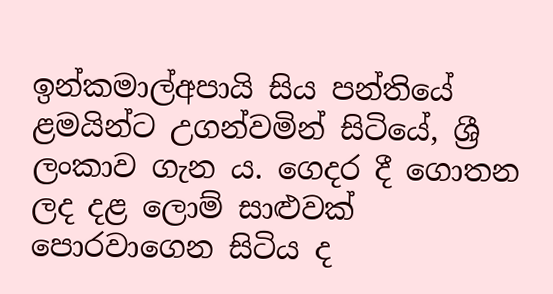ඉන්කමාල්අපායි සිය පන්තියේ ළමයින්ට උගන්වමින් සිටියේ, ශ්‍රී ලංකාව ගැන ය. ගෙදර දී ගොතන ලද දළ ලොම් සාළුවක් පොරවාගෙන සිටිය ද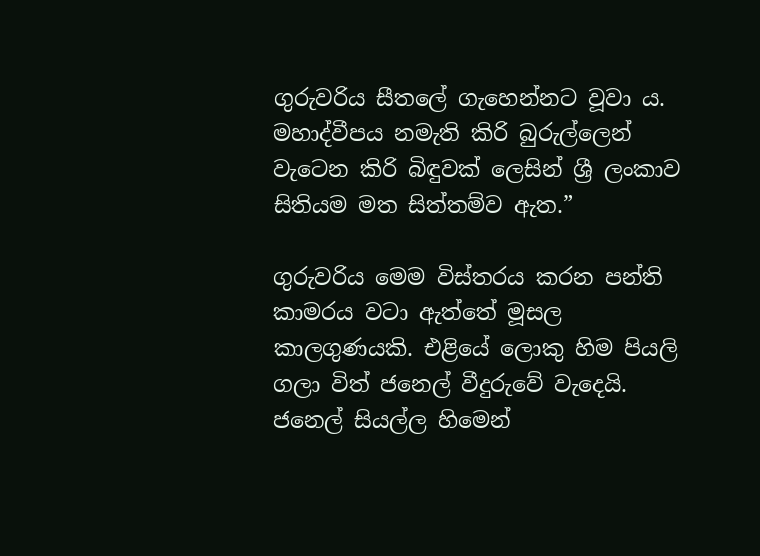ගුරුවරිය සීතලේ ගැහෙන්නට වූවා ය. මහාද්වීපය නමැති කිරි බුරුල්ලෙන් වැටෙන කිරි බිඳුවක් ලෙසින් ශ්‍රී ලංකාව සිතියම මත සිත්තම්ව ඇත.”

ගුරුවරිය මෙම විස්තරය කරන පන්ති කාමරය වටා ඇත්තේ මූසල කාලගුණයකි. එළියේ ලොකු හිම පියලි ගලා විත් ජනෙල් වීදුරුවේ වැදෙයි. ජනෙල් සියල්ල හිමෙන්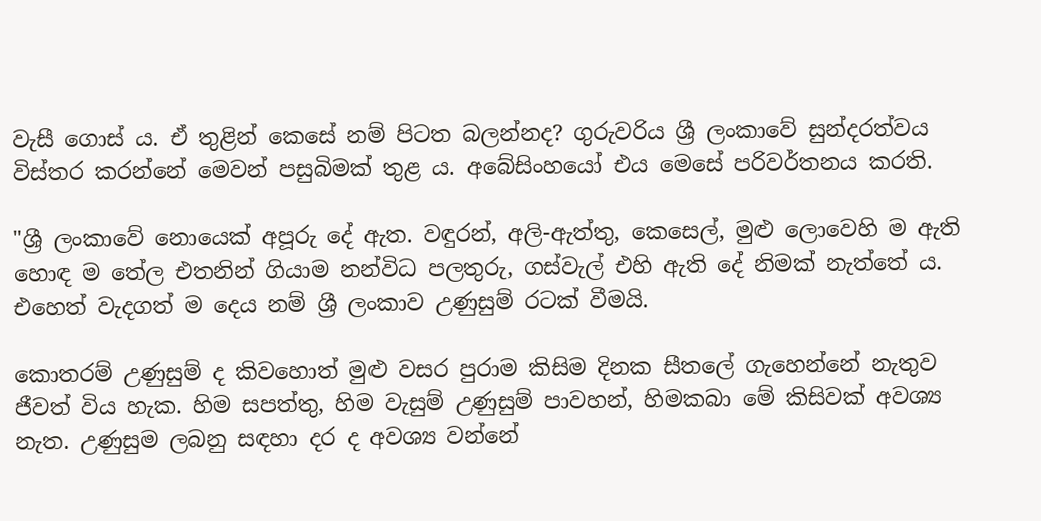වැසී ගොස් ය. ඒ තුළින් කෙසේ නම් පිටත බලන්නද? ගුරුවරිය ශ්‍රී ලංකාවේ සුන්දරත්වය විස්තර කරන්නේ මෙවන් පසුබිමක් තුළ ය. අබේසිංහයෝ එය මෙසේ පරිවර්තනය කරති.

"ශ්‍රී ලංකාවේ නොයෙක් අපූරු දේ ඇත. වඳුරන්, අලි-ඇත්තු, කෙසෙල්, මුළු ලොවෙහි ම ඇති හොඳ ම තේල එතනින් ගියාම නන්විධ පලතුරු, ගස්වැල් එහි ඇති දේ නිමක් නැත්තේ ය. එහෙත් වැදගත් ම දෙය නම් ශ්‍රී ලංකාව උණුසුම් රටක් වීමයි.

කොතරම් උණුසුම් ද කිවහොත් මුළු වසර පුරාම කිසිම දිනක සීතලේ ගැහෙන්නේ නැතුව ජීවත් විය හැක. හිම සපත්තු, හිම වැසුම් උණුසුම් පාවහන්, හිමකබා මේ කිසිවක් අවශ්‍ය නැත. උණුසුම ලබනු සඳහා දර ද අවශ්‍ය වන්නේ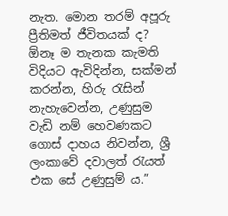නැත. මොන තරම් අපූරු ප්‍රීතිමත් ජීවිතයක් ද? ඕනෑ ම තැනක කැමති විදියට ඇවිදින්න, සක්මන් කරන්න, හිරු රැසින් නැහැවෙන්න, උණුසුම වැඩි නම් හෙවණකට ගොස් දාහය නිවන්න, ශ්‍රී ලංකාවේ දවාලත් රැයත් එක සේ උණුසුම් ය.”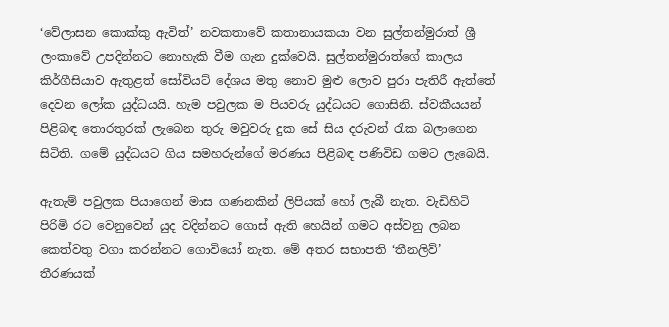‘වේලාසන කොක්කු ඇවිත්’ නවකතාවේ කතානායකයා වන සුල්තන්මුරාත් ශ්‍රී ලංකාවේ උපදින්නට නොහැකි වීම ගැන දුක්වෙයි. සුල්තන්මුරාත්ගේ කාලය කිර්ගීසියාව ඇතුළත් සෝවියට් දේශය මතු නොව මුළු ලොව පුරා පැතිරී ඇත්තේ දෙවන ලෝක යුද්ධයයි. හැම පවුලක ම පියවරු යුද්ධයට ගොසිනි. ස්වකීයයන් පිළිබඳ තොරතුරක් ලැබෙන තුරු මවුවරු දුක සේ සිය දරුවන් රැක බලාගෙන සිටිති. ගමේ යුද්ධයට ගිය සමහරුන්ගේ මරණය පිළිබඳ පණිවිඩ ගමට ලැබෙයි.

ඇතැම් පවුලක පියාගෙන් මාස ගණනකින් ලිපියක් හෝ ලැබී නැත. වැඩිහිටි පිරිමි රට වෙනුවෙන් යුද වදින්නට ගොස් ඇති හෙයින් ගමට අස්වනු ලබන කෙත්වතු වගා කරන්නට ගොවියෝ නැත. මේ අතර සභාපති ‘තීනලිව්’ තීරණයක්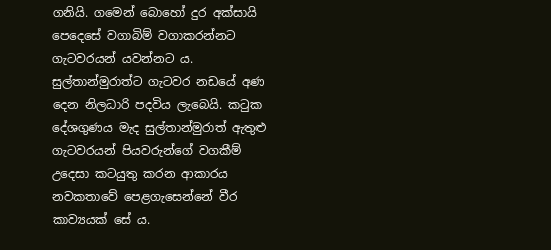ගනියි. ගමෙන් බොහෝ දුර අක්සායි පෙදෙසේ වගාබිම් වගාකරන්නට ගැටවරයන් යවන්නට ය. සුල්තාන්මුරාත්ට ගැටවර නඩයේ අණ දෙන නිලධාරි පදවිය ලැබෙයි. කටුක දේශගුණය මැද සුල්තාන්මුරාත් ඇතුළු ගැටවරයන් පියවරුන්ගේ වගකීම් උදෙසා කටයුතු කරන ආකාරය නවකතාවේ පෙළගැසෙන්නේ වීර කාව්‍යයක් සේ ය.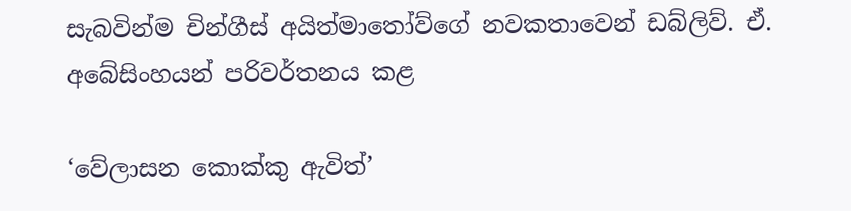සැබවින්ම චින්ගීස් අයිත්මාතෝව්ගේ නවකතාවෙන් ඩබ්ලිව්. ඒ. අබේසිංහයන් පරිවර්තනය කළ

‘වේලාසන කොක්කු ඇවිත්’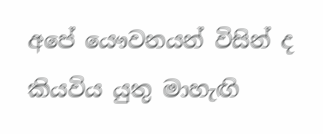අපේ යෞවනයන් විසින් ද කියවිය යුතු මාහැඟි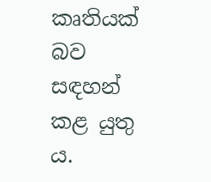කෘතියක් බව සඳහන් කළ යුතු ය.